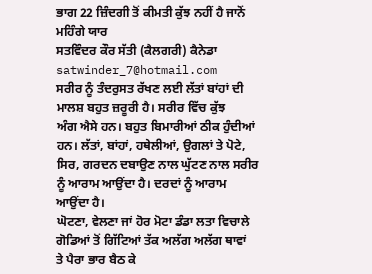ਭਾਗ 22 ਜ਼ਿੰਦਗੀ ਤੋਂ ਕੀਮਤੀ ਕੁੱਝ ਨਹੀਂ ਹੈ ਜਾਨੋਂ ਮਹਿੰਗੇ ਯਾਰ
ਸਤਵਿੰਦਰ ਕੌਰ ਸੱਤੀ (ਕੈਲਗਰੀ) ਕੈਨੇਡਾ satwinder_7@hotmail.com
ਸਰੀਰ ਨੂੰ ਤੰਦਰੁਸਤ ਰੱਖਣ ਲਈ ਲੱਤਾਂ ਬਾਂਹਾਂ ਦੀ ਮਾਲਸ਼ ਬਹੁਤ ਜ਼ਰੂਰੀ ਹੈ। ਸਰੀਰ ਵਿੱਚ ਕੁੱਝ
ਅੰਗ ਐਸੇ ਹਨ। ਬਹੁਤ ਬਿਮਾਰੀਆਂ ਠੀਕ ਹੁੰਦੀਆਂ ਹਨ। ਲੱਤਾਂ, ਬਾਂਹਾਂ, ਹਥੇਲੀਆਂ, ਉਗਲਾਂ ਤੇ ਪੋਟੇ, ਸਿਰ, ਗਰਦਨ ਦਬਾਉਣ ਨਾਲ ਘੁੱਟਣ ਨਾਲ ਸਰੀਰ ਨੂੰ ਆਰਾਮ ਆਉਂਦਾ ਹੈ। ਦਰਦਾਂ ਨੂੰ ਆਰਾਮ ਆਉਂਦਾ ਹੈ।
ਘੋਟਣਾ, ਵੇਲਣਾ ਜਾਂ ਹੋਰ ਮੋਟਾ ਡੰਡਾ ਲਤਾ ਵਿਚਾਲੇ ਗੋਡਿਆਂ ਤੋਂ ਗਿੱਟਿਆਂ ਤੱਕ ਅਲੱਗ ਅਲੱਗ ਥਾਵਾਂ
ਤੇ ਪੈਰਾ ਭਾਰ ਬੈਠ ਕੇ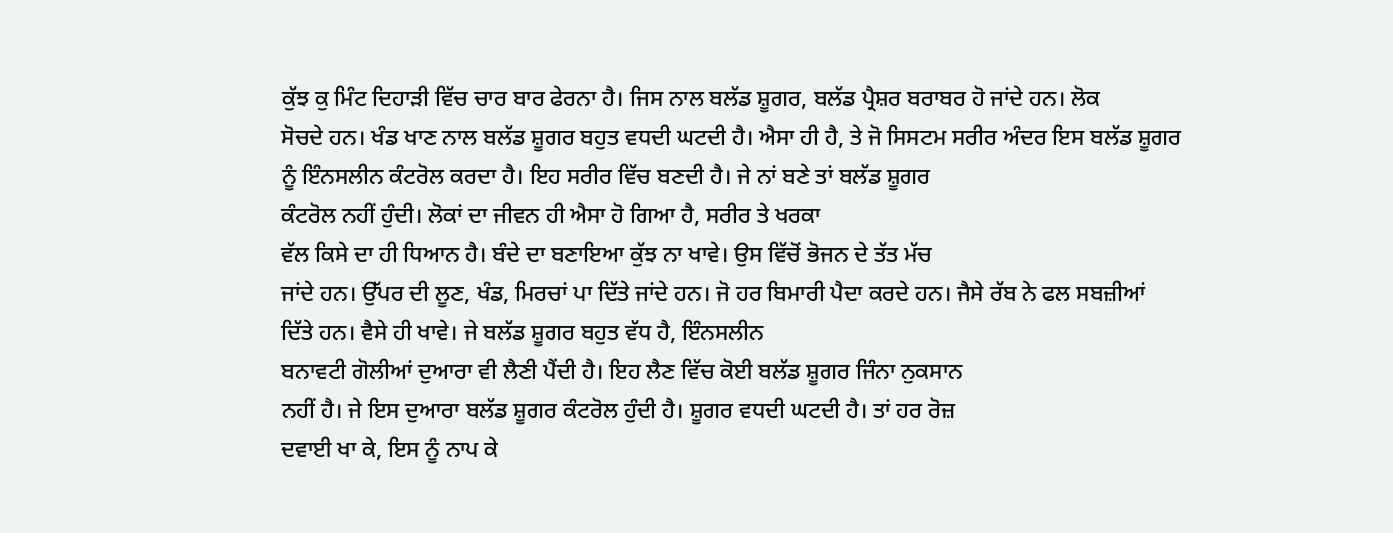ਕੁੱਝ ਕੁ ਮਿੰਟ ਦਿਹਾੜੀ ਵਿੱਚ ਚਾਰ ਬਾਰ ਫੇਰਨਾ ਹੈ। ਜਿਸ ਨਾਲ ਬਲੱਡ ਸ਼ੂਗਰ, ਬਲੱਡ ਪ੍ਰੈਸ਼ਰ ਬਰਾਬਰ ਹੋ ਜਾਂਦੇ ਹਨ। ਲੋਕ
ਸੋਚਦੇ ਹਨ। ਖੰਡ ਖਾਣ ਨਾਲ ਬਲੱਡ ਸ਼ੂਗਰ ਬਹੁਤ ਵਧਦੀ ਘਟਦੀ ਹੈ। ਐਸਾ ਹੀ ਹੈ, ਤੇ ਜੋ ਸਿਸਟਮ ਸਰੀਰ ਅੰਦਰ ਇਸ ਬਲੱਡ ਸ਼ੂਗਰ
ਨੂੰ ਇੰਨਸਲੀਨ ਕੰਟਰੋਲ ਕਰਦਾ ਹੈ। ਇਹ ਸਰੀਰ ਵਿੱਚ ਬਣਦੀ ਹੈ। ਜੇ ਨਾਂ ਬਣੇ ਤਾਂ ਬਲੱਡ ਸ਼ੂਗਰ
ਕੰਟਰੋਲ ਨਹੀਂ ਹੁੰਦੀ। ਲੋਕਾਂ ਦਾ ਜੀਵਨ ਹੀ ਐਸਾ ਹੋ ਗਿਆ ਹੈ, ਸਰੀਰ ਤੇ ਖਰਕਾ
ਵੱਲ ਕਿਸੇ ਦਾ ਹੀ ਧਿਆਨ ਹੈ। ਬੰਦੇ ਦਾ ਬਣਾਇਆ ਕੁੱਝ ਨਾ ਖਾਵੇ। ਉਸ ਵਿੱਚੋਂ ਭੋਜਨ ਦੇ ਤੱਤ ਮੱਚ
ਜਾਂਦੇ ਹਨ। ਉੱਪਰ ਦੀ ਲੂਣ, ਖੰਡ, ਮਿਰਚਾਂ ਪਾ ਦਿੱਤੇ ਜਾਂਦੇ ਹਨ। ਜੋ ਹਰ ਬਿਮਾਰੀ ਪੈਦਾ ਕਰਦੇ ਹਨ। ਜੈਸੇ ਰੱਬ ਨੇ ਫਲ ਸਬਜ਼ੀਆਂ
ਦਿੱਤੇ ਹਨ। ਵੈਸੇ ਹੀ ਖਾਵੇ। ਜੇ ਬਲੱਡ ਸ਼ੂਗਰ ਬਹੁਤ ਵੱਧ ਹੈ, ਇੰਨਸਲੀਨ
ਬਨਾਵਟੀ ਗੋਲੀਆਂ ਦੁਆਰਾ ਵੀ ਲੈਣੀ ਪੈਂਦੀ ਹੈ। ਇਹ ਲੈਣ ਵਿੱਚ ਕੋਈ ਬਲੱਡ ਸ਼ੂਗਰ ਜਿੰਨਾ ਨੁਕਸਾਨ
ਨਹੀਂ ਹੈ। ਜੇ ਇਸ ਦੁਆਰਾ ਬਲੱਡ ਸ਼ੂਗਰ ਕੰਟਰੋਲ ਹੁੰਦੀ ਹੈ। ਸ਼ੂਗਰ ਵਧਦੀ ਘਟਦੀ ਹੈ। ਤਾਂ ਹਰ ਰੋਜ਼
ਦਵਾਈ ਖਾ ਕੇ, ਇਸ ਨੂੰ ਨਾਪ ਕੇ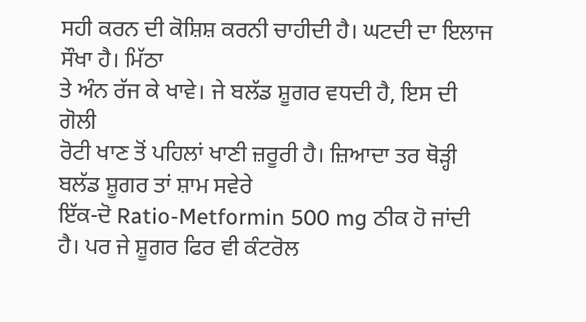ਸਹੀ ਕਰਨ ਦੀ ਕੋਸ਼ਿਸ਼ ਕਰਨੀ ਚਾਹੀਦੀ ਹੈ। ਘਟਦੀ ਦਾ ਇਲਾਜ ਸੌਖਾ ਹੈ। ਮਿੱਠਾ
ਤੇ ਅੰਨ ਰੱਜ ਕੇ ਖਾਵੇ। ਜੇ ਬਲੱਡ ਸ਼ੂਗਰ ਵਧਦੀ ਹੈ, ਇਸ ਦੀ ਗੋਲੀ
ਰੋਟੀ ਖਾਣ ਤੋਂ ਪਹਿਲਾਂ ਖਾਣੀ ਜ਼ਰੂਰੀ ਹੈ। ਜ਼ਿਆਦਾ ਤਰ ਥੋੜ੍ਹੀ ਬਲੱਡ ਸ਼ੂਗਰ ਤਾਂ ਸ਼ਾਮ ਸਵੇਰੇ
ਇੱਕ-ਦੋ Ratio-Metformin 500 mg ਠੀਕ ਹੋ ਜਾਂਦੀ
ਹੈ। ਪਰ ਜੇ ਸ਼ੂਗਰ ਫਿਰ ਵੀ ਕੰਟਰੋਲ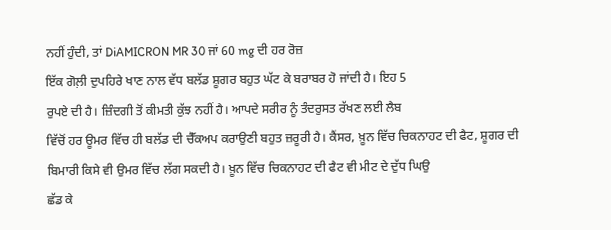ਨਹੀਂ ਹੁੰਦੀ, ਤਾਂ DiAMICRON MR 30 ਜਾਂ 60 mg ਦੀ ਹਰ ਰੋਜ਼
ਇੱਕ ਗੋਲ਼ੀ ਦੁਪਹਿਰੇ ਖਾਣ ਨਾਲ ਵੱਧ ਬਲੱਡ ਸ਼ੂਗਰ ਬਹੁਤ ਘੱਟ ਕੇ ਬਰਾਬਰ ਹੋ ਜਾਂਦੀ ਹੈ। ਇਹ 5
ਰੁਪਏ ਦੀ ਹੈ। ਜ਼ਿੰਦਗੀ ਤੋਂ ਕੀਮਤੀ ਕੁੱਝ ਨਹੀਂ ਹੈ। ਆਪਦੇ ਸਰੀਰ ਨੂੰ ਤੰਦਰੁਸਤ ਰੱਖਣ ਲਈ ਲੈਬ
ਵਿੱਚੋਂ ਹਰ ਊਮਰ ਵਿੱਚ ਹੀ ਬਲੱਡ ਦੀ ਚੈੱਕਅਪ ਕਰਾਉਣੀ ਬਹੁਤ ਜ਼ਰੂਰੀ ਹੈ। ਕੈਂਸਰ, ਖ਼ੂਨ ਵਿੱਚ ਚਿਕਨਾਹਟ ਦੀ ਫੈਟ, ਸ਼ੂਗਰ ਦੀ
ਬਿਮਾਰੀ ਕਿਸੇ ਵੀ ਉਮਰ ਵਿੱਚ ਲੱਗ ਸਕਦੀ ਹੈ। ਖ਼ੂਨ ਵਿੱਚ ਚਿਕਨਾਹਟ ਦੀ ਫੈਟ ਵੀ ਮੀਟ ਦੇ ਦੁੱਧ ਘਿਉ
ਛੱਡ ਕੇ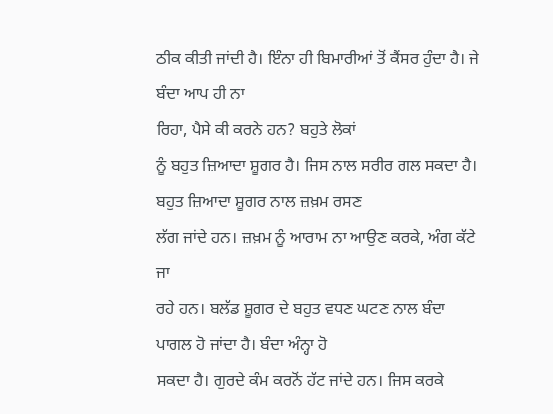ਠੀਕ ਕੀਤੀ ਜਾਂਦੀ ਹੈ। ਇੰਨਾ ਹੀ ਬਿਮਾਰੀਆਂ ਤੋਂ ਕੈਂਸਰ ਹੁੰਦਾ ਹੈ। ਜੇ ਬੰਦਾ ਆਪ ਹੀ ਨਾ
ਰਿਹਾ, ਪੈਸੇ ਕੀ ਕਰਨੇ ਹਨ? ਬਹੁਤੇ ਲੋਕਾਂ
ਨੂੰ ਬਹੁਤ ਜ਼ਿਆਦਾ ਸ਼ੂਗਰ ਹੈ। ਜਿਸ ਨਾਲ ਸਰੀਰ ਗਲ ਸਕਦਾ ਹੈ। ਬਹੁਤ ਜ਼ਿਆਦਾ ਸ਼ੂਗਰ ਨਾਲ ਜ਼ਖ਼ਮ ਰਸਣ
ਲੱਗ ਜਾਂਦੇ ਹਨ। ਜ਼ਖ਼ਮ ਨੂੰ ਆਰਾਮ ਨਾ ਆਉਣ ਕਰਕੇ, ਅੰਗ ਕੱਟੇ ਜਾ
ਰਹੇ ਹਨ। ਬਲੱਡ ਸ਼ੂਗਰ ਦੇ ਬਹੁਤ ਵਧਣ ਘਟਣ ਨਾਲ ਬੰਦਾ ਪਾਗਲ ਹੋ ਜਾਂਦਾ ਹੈ। ਬੰਦਾ ਅੰਨ੍ਹਾ ਹੋ
ਸਕਦਾ ਹੈ। ਗੁਰਦੇ ਕੰਮ ਕਰਨੋਂ ਹੱਟ ਜਾਂਦੇ ਹਨ। ਜਿਸ ਕਰਕੇ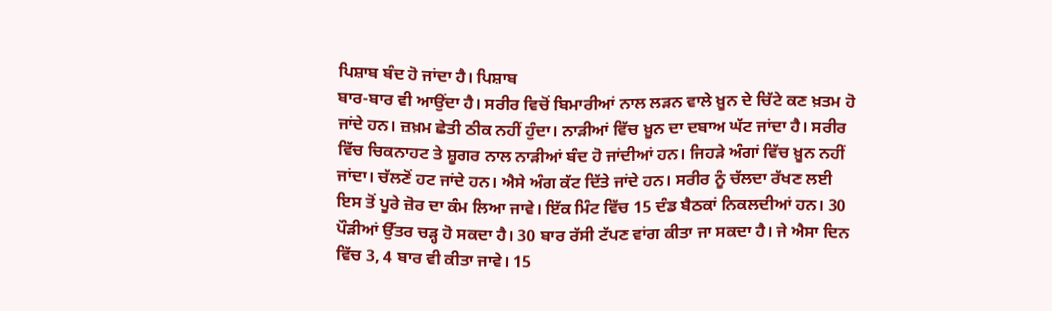ਪਿਸ਼ਾਬ ਬੰਦ ਹੋ ਜਾਂਦਾ ਹੈ। ਪਿਸ਼ਾਬ
ਬਾਰ-ਬਾਰ ਵੀ ਆਉਂਦਾ ਹੈ। ਸਰੀਰ ਵਿਚੋਂ ਬਿਮਾਰੀਆਂ ਨਾਲ ਲੜਨ ਵਾਲੇ ਖ਼ੂਨ ਦੇ ਚਿੱਟੇ ਕਣ ਖ਼ਤਮ ਹੋ
ਜਾਂਦੇ ਹਨ। ਜ਼ਖ਼ਮ ਛੇਤੀ ਠੀਕ ਨਹੀਂ ਹੁੰਦਾ। ਨਾੜੀਆਂ ਵਿੱਚ ਖ਼ੂਨ ਦਾ ਦਬਾਅ ਘੱਟ ਜਾਂਦਾ ਹੈ। ਸਰੀਰ
ਵਿੱਚ ਚਿਕਨਾਹਟ ਤੇ ਸ਼ੂਗਰ ਨਾਲ ਨਾੜੀਆਂ ਬੰਦ ਹੋ ਜਾਂਦੀਆਂ ਹਨ। ਜਿਹੜੇ ਅੰਗਾਂ ਵਿੱਚ ਖ਼ੂਨ ਨਹੀਂ
ਜਾਂਦਾ। ਚੱਲਣੋਂ ਹਟ ਜਾਂਦੇ ਹਨ। ਐਸੇ ਅੰਗ ਕੱਟ ਦਿੱਤੇ ਜਾਂਦੇ ਹਨ। ਸਰੀਰ ਨੂੰ ਚੱਲਦਾ ਰੱਖਣ ਲਈ
ਇਸ ਤੋਂ ਪੂਰੇ ਜ਼ੋਰ ਦਾ ਕੰਮ ਲਿਆ ਜਾਵੇ। ਇੱਕ ਮਿੰਟ ਵਿੱਚ 15 ਦੰਡ ਬੈਠਕਾਂ ਨਿਕਲਦੀਆਂ ਹਨ। 30
ਪੌੜੀਆਂ ਉੱਤਰ ਚੜ੍ਹ ਹੋ ਸਕਦਾ ਹੈ। 30 ਬਾਰ ਰੱਸੀ ਟੱਪਣ ਵਾਂਗ ਕੀਤਾ ਜਾ ਸਕਦਾ ਹੈ। ਜੇ ਐਸਾ ਦਿਨ
ਵਿੱਚ 3, 4 ਬਾਰ ਵੀ ਕੀਤਾ ਜਾਵੇ। 15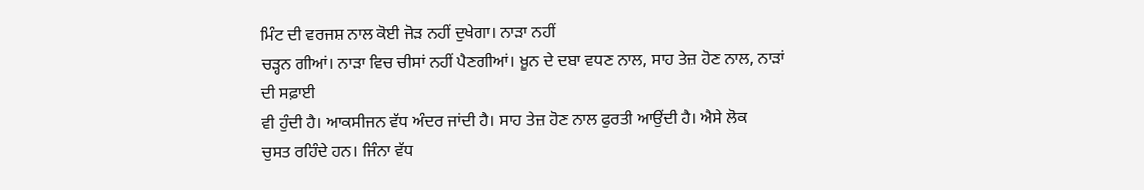ਮਿੰਟ ਦੀ ਵਰਜਸ਼ ਨਾਲ ਕੋਈ ਜੋੜ ਨਹੀਂ ਦੁਖੇਗਾ। ਨਾੜਾ ਨਹੀਂ
ਚੜ੍ਹਨ ਗੀਆਂ। ਨਾੜਾ ਵਿਚ ਚੀਸਾਂ ਨਹੀਂ ਪੈਣਗੀਆਂ। ਖ਼ੂਨ ਦੇ ਦਬਾ ਵਧਣ ਨਾਲ, ਸਾਹ ਤੇਜ਼ ਹੋਣ ਨਾਲ, ਨਾੜਾਂ ਦੀ ਸਫ਼ਾਈ
ਵੀ ਹੁੰਦੀ ਹੈ। ਆਕਸੀਜਨ ਵੱਧ ਅੰਦਰ ਜਾਂਦੀ ਹੈ। ਸਾਹ ਤੇਜ਼ ਹੋਣ ਨਾਲ ਫੁਰਤੀ ਆਉਂਦੀ ਹੈ। ਐਸੇ ਲੋਕ
ਚੁਸਤ ਰਹਿੰਦੇ ਹਨ। ਜਿੰਨਾ ਵੱਧ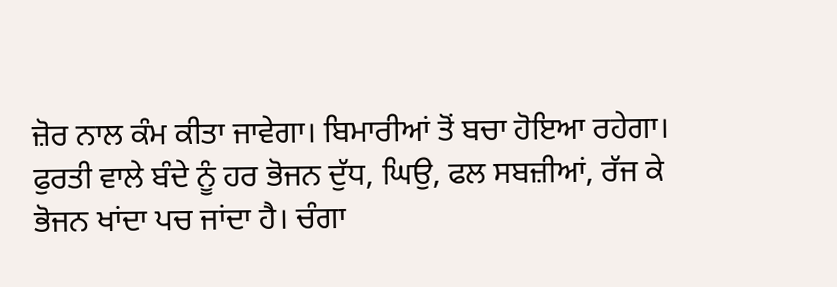ਜ਼ੋਰ ਨਾਲ ਕੰਮ ਕੀਤਾ ਜਾਵੇਗਾ। ਬਿਮਾਰੀਆਂ ਤੋਂ ਬਚਾ ਹੋਇਆ ਰਹੇਗਾ।
ਫੁਰਤੀ ਵਾਲੇ ਬੰਦੇ ਨੂੰ ਹਰ ਭੋਜਨ ਦੁੱਧ, ਘਿਉ, ਫਲ ਸਬਜ਼ੀਆਂ, ਰੱਜ ਕੇ ਭੋਜਨ ਖਾਂਦਾ ਪਚ ਜਾਂਦਾ ਹੈ। ਚੰਗਾ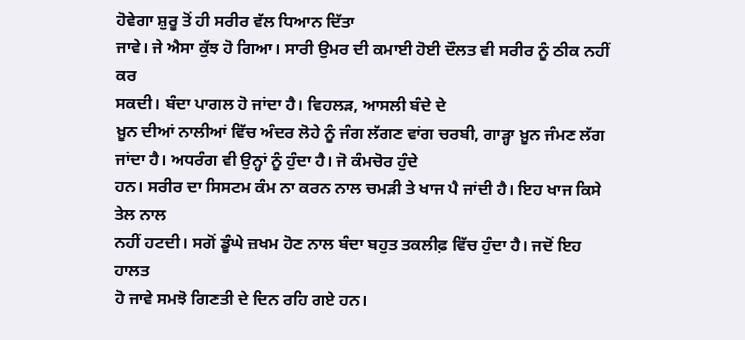ਹੋਵੇਗਾ ਸ਼ੁਰੂ ਤੋਂ ਹੀ ਸਰੀਰ ਵੱਲ ਧਿਆਨ ਦਿੱਤਾ
ਜਾਵੇ। ਜੇ ਐਸਾ ਕੁੱਝ ਹੋ ਗਿਆ। ਸਾਰੀ ਉਮਰ ਦੀ ਕਮਾਈ ਹੋਈ ਦੌਲਤ ਵੀ ਸਰੀਰ ਨੂੰ ਠੀਕ ਨਹੀਂ ਕਰ
ਸਕਦੀ। ਬੰਦਾ ਪਾਗਲ ਹੋ ਜਾਂਦਾ ਹੈ। ਵਿਹਲੜ, ਆਸਲੀ ਬੰਦੇ ਦੇ
ਖ਼ੂਨ ਦੀਆਂ ਨਾਲੀਆਂ ਵਿੱਚ ਅੰਦਰ ਲੋਹੇ ਨੂੰ ਜੰਗ ਲੱਗਣ ਵਾਂਗ ਚਰਬੀ, ਗਾੜ੍ਹਾ ਖ਼ੂਨ ਜੰਮਣ ਲੱਗ ਜਾਂਦਾ ਹੈ। ਅਧਰੰਗ ਵੀ ਉਨ੍ਹਾਂ ਨੂੰ ਹੁੰਦਾ ਹੈ। ਜੋ ਕੰਮਚੋਰ ਹੁੰਦੇ
ਹਨ। ਸਰੀਰ ਦਾ ਸਿਸਟਮ ਕੰਮ ਨਾ ਕਰਨ ਨਾਲ ਚਮੜੀ ਤੇ ਖਾਜ ਪੈ ਜਾਂਦੀ ਹੈ। ਇਹ ਖਾਜ ਕਿਸੇ ਤੇਲ ਨਾਲ
ਨਹੀਂ ਹਟਦੀ। ਸਗੋਂ ਡੂੰਘੇ ਜ਼ਖਮ ਹੋਣ ਨਾਲ ਬੰਦਾ ਬਹੁਤ ਤਕਲੀਫ਼ ਵਿੱਚ ਹੁੰਦਾ ਹੈ। ਜਦੋਂ ਇਹ ਹਾਲਤ
ਹੋ ਜਾਵੇ ਸਮਝੋ ਗਿਣਤੀ ਦੇ ਦਿਨ ਰਹਿ ਗਏ ਹਨ।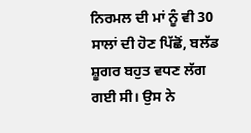ਨਿਰਮਲ ਦੀ ਮਾਂ ਨੂੰ ਵੀ 30 ਸਾਲਾਂ ਦੀ ਹੋਣ ਪਿੱਛੋਂ, ਬਲੱਡ ਸ਼ੂਗਰ ਬਹੁਤ ਵਧਣ ਲੱਗ ਗਈ ਸੀ। ਉਸ ਨੇ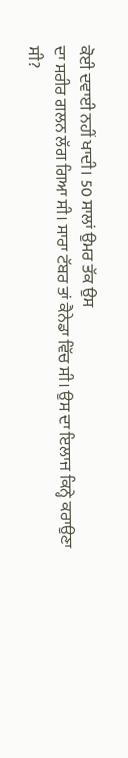ਕੋਈ ਦਵਾਈ ਨਹੀਂ ਖਾਦੀ। 50 ਸਾਲਾਂ ਉਮਰ ਤੱਕ ਉਸ
ਦਾ ਸਰੀਰ ਗਲਨ ਲੱਗ ਗਿਆ ਸੀ। ਸਾਰਾ ਟੱਬਰ ਤਾਂ ਕੈਨੇਡਾ ਵਿੱਚ ਸੀ। ਉਸ ਦਾ ਇਲਾਜ ਕਿਨ੍ਹੇ ਕਰਾਉਣਾ
ਸੀ?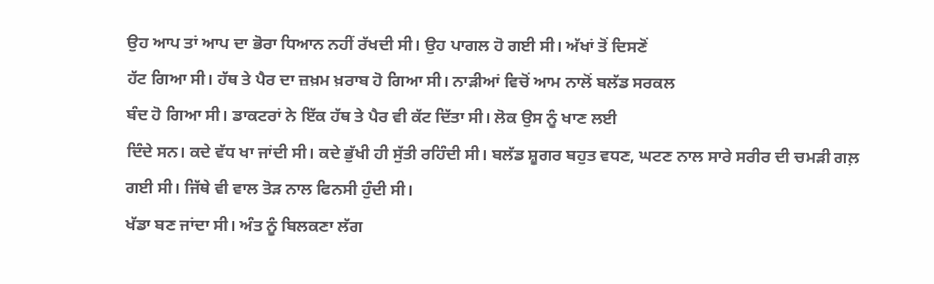ਉਹ ਆਪ ਤਾਂ ਆਪ ਦਾ ਭੋਰਾ ਧਿਆਨ ਨਹੀਂ ਰੱਖਦੀ ਸੀ। ਉਹ ਪਾਗਲ ਹੋ ਗਈ ਸੀ। ਅੱਖਾਂ ਤੋਂ ਦਿਸਣੋਂ
ਹੱਟ ਗਿਆ ਸੀ। ਹੱਥ ਤੇ ਪੈਰ ਦਾ ਜ਼ਖ਼ਮ ਖ਼ਰਾਬ ਹੋ ਗਿਆ ਸੀ। ਨਾੜੀਆਂ ਵਿਚੋਂ ਆਮ ਨਾਲੋਂ ਬਲੱਡ ਸਰਕਲ
ਬੰਦ ਹੋ ਗਿਆ ਸੀ। ਡਾਕਟਰਾਂ ਨੇ ਇੱਕ ਹੱਥ ਤੇ ਪੈਰ ਵੀ ਕੱਟ ਦਿੱਤਾ ਸੀ। ਲੋਕ ਉਸ ਨੂੰ ਖਾਣ ਲਈ
ਦਿੰਦੇ ਸਨ। ਕਦੇ ਵੱਧ ਖਾ ਜਾਂਦੀ ਸੀ। ਕਦੇ ਭੁੱਖੀ ਹੀ ਸੁੱਤੀ ਰਹਿੰਦੀ ਸੀ। ਬਲੱਡ ਸ਼ੂਗਰ ਬਹੁਤ ਵਧਣ, ਘਟਣ ਨਾਲ ਸਾਰੇ ਸਰੀਰ ਦੀ ਚਮੜੀ ਗਲ਼ ਗਈ ਸੀ। ਜਿੱਥੇ ਵੀ ਵਾਲ ਤੋੜ ਨਾਲ ਫਿਨਸੀ ਹੁੰਦੀ ਸੀ।
ਖੱਡਾ ਬਣ ਜਾਂਦਾ ਸੀ। ਅੰਤ ਨੂੰ ਬਿਲਕਣਾ ਲੱਗ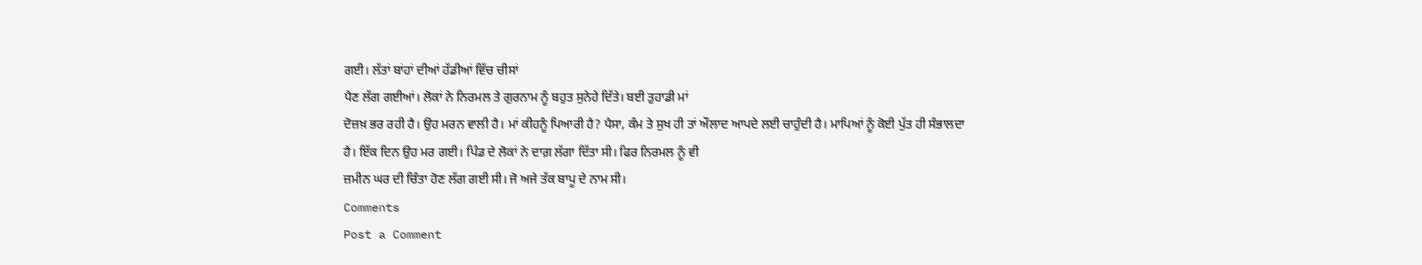ਗਈ। ਲੱਤਾਂ ਬਾਂਹਾਂ ਦੀਆਂ ਹੱਡੀਆਂ ਵਿੱਚ ਚੀਸਾਂ
ਪੈਣ ਲੱਗ ਗਈਆਂ। ਲੋਕਾਂ ਨੇ ਨਿਰਮਲ ਤੇ ਗੁਰਨਾਮ ਨੂੰ ਬਹੁਤ ਸੁਨੇਹੇ ਦਿੱਤੇ। ਬਈ ਤੁਹਾਡੀ ਮਾਂ
ਦੋਜ਼ਖ਼ ਭਰ ਰਹੀ ਹੈ। ਉਹ ਮਰਨ ਵਾਲੀ ਹੈ। ਮਾਂ ਕੀਹਨੂੰ ਪਿਆਰੀ ਹੈ? ਪੈਸਾ, ਕੰਮ ਤੇ ਸੁਖ ਹੀ ਤਾਂ ਔਲਾਦ ਆਪਦੇ ਲਈ ਚਾਹੁੰਦੀ ਹੈ। ਮਾਪਿਆਂ ਨੂੰ ਕੋਈ ਪੁੱਤ ਹੀ ਸੰਭਾਲਦਾ
ਹੈ। ਇੱਕ ਦਿਨ ਉਹ ਮਰ ਗਈ। ਪਿੰਡ ਦੇ ਲੋਕਾਂ ਨੇ ਦਾਗ਼ ਲੱਗਾ ਦਿੱਤਾ ਸੀ। ਫਿਰ ਨਿਰਮਲ ਨੂੰ ਵੀ
ਜ਼ਮੀਨ ਘਰ ਦੀ ਚਿੰਤਾ ਹੋਣ ਲੱਗ ਗਈ ਸੀ। ਜੋ ਅਜੇ ਤੱਕ ਬਾਪੂ ਦੇ ਨਾਮ ਸੀ।
Comments
Post a Comment